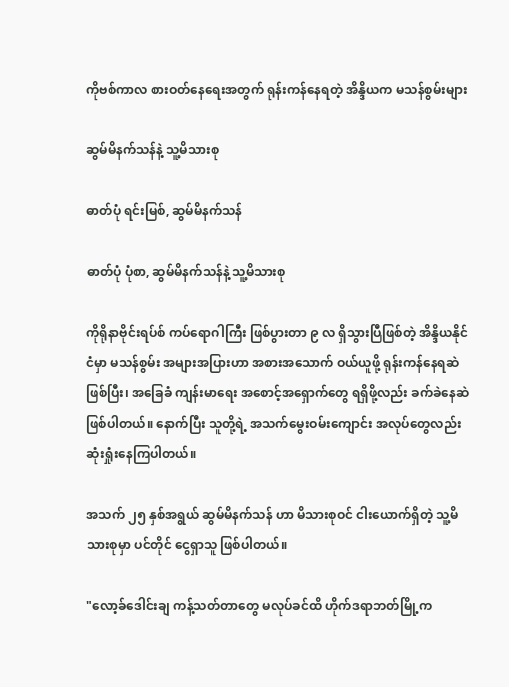ကိုဗစ်ကာလ စားဝတ်နေရေးအတွက် ရုန်းကန်နေရတဲ့ အိန္ဒိယက မသန်စွမ်းများ

ဆွမ်မိနက်သန်နဲ့ သူ့မိသားစု

ဓာတ်ပုံ ရင်းမြစ်, ဆွမ်မိနက်သန်

ဓာတ်ပုံ ပုံစာ, ဆွမ်မိနက်သန်နဲ့ သူ့မိသားစု

ကိုရိုနာဗိုင်းရပ်စ် ကပ်ရောဂါကြီး ဖြစ်ပွားတာ ၉ လ ရှိသွားပြီဖြစ်တဲ့ အိန္ဒိယနိုင်ငံမှာ မသန်စွမ်း အများအပြားဟာ အစားအသောက် ဝယ်ယူဖို့ ရုန်းကန်နေရဆဲဖြစ်ပြီး၊ အခြေခံ ကျန်းမာရေး အစောင့်အရှောက်တွေ ရရှိဖို့လည်း ခက်ခဲနေဆဲဖြစ်ပါတယ်။ နောက်ပြီး သူတို့ရဲ့ အသက်မွေးဝမ်းကျောင်း အလုပ်တွေလည်း ဆုံးရှုံးနေကြပါတယ်။

အသက် ၂၅ နှစ်အရွယ် ဆွမ်မိနက်သန် ဟာ မိသားစုဝင် ငါးယောက်ရှိတဲ့ သူ့မိသားစုမှာ ပင်တိုင် ငွေရှာသူ ဖြစ်ပါတယ်။

"လော့ခ်ဒေါင်းချ ကန့်သတ်တာတွေ မလုပ်ခင်ထိ ဟိုက်ဒရာဘတ်မြို့က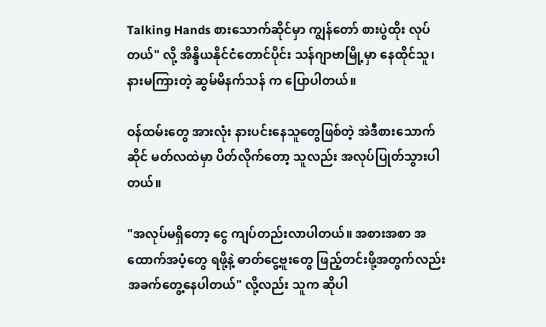Talking Hands စားသောက်ဆိုင်မှာ ကျွန်တော် စားပွဲထိုး လုပ်တယ်" လို့ အိန္ဒိယနိုင်ငံတောင်ပိုင်း သန်ဂျာဗာမြို့မှာ နေထိုင်သူ၊ နားမကြားတဲ့ ဆွမ်မိနက်သန် က ပြောပါတယ်။

ဝန်ထမ်းတွေ အားလုံး နားပင်းနေသူတွေဖြစ်တဲ့ အဲဒီစားသောက်ဆိုင် မတ်လထဲမှာ ပိတ်လိုက်တော့ သူလည်း အလုပ်ပြုတ်သွားပါတယ်။

"အလုပ်မရှိတော့ ငွေ ကျပ်တည်းလာပါတယ်။ အစားအစာ အထောက်အပံ့တွေ ရဖို့နဲ့ ဓာတ်ငွေ့ဗူးတွေ ဖြည့်တင်းဖို့အတွက်လည်း အခက်တွေ့နေပါတယ်" လို့လည်း သူက ဆိုပါ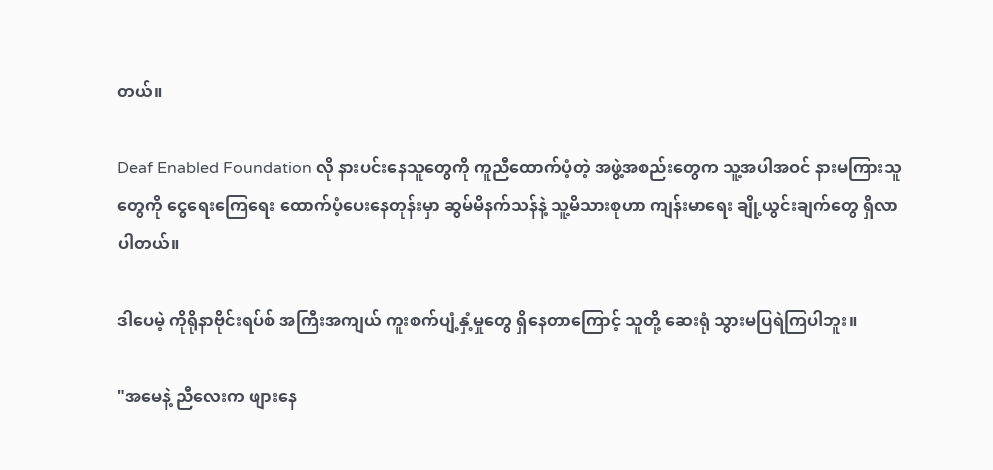တယ်။

Deaf Enabled Foundation လို နားပင်းနေသူတွေကို ကူညီထောက်ပံ့တဲ့ အဖွဲ့အစည်းတွေက သူ့အပါအဝင် နားမကြားသူတွေကို ငွေရေးကြေရေး ထောက်ပံ့ပေးနေတုန်းမှာ ဆွမ်မိနက်သန်နဲ့ သူ့မိသားစုဟာ ကျန်းမာရေး ချို့ယွင်းချက်တွေ ရှိလာပါတယ်။

ဒါပေမဲ့ ကိုရိုနာဗိုင်းရပ်စ် အကြီးအကျယ် ကူးစက်ပျံ့နှံ့မှုတွေ ရှိနေတာကြောင့် သူတို့ ဆေးရုံ သွားမပြရဲကြပါဘူး။

"အမေနဲ့ ညီလေးက ဖျားနေ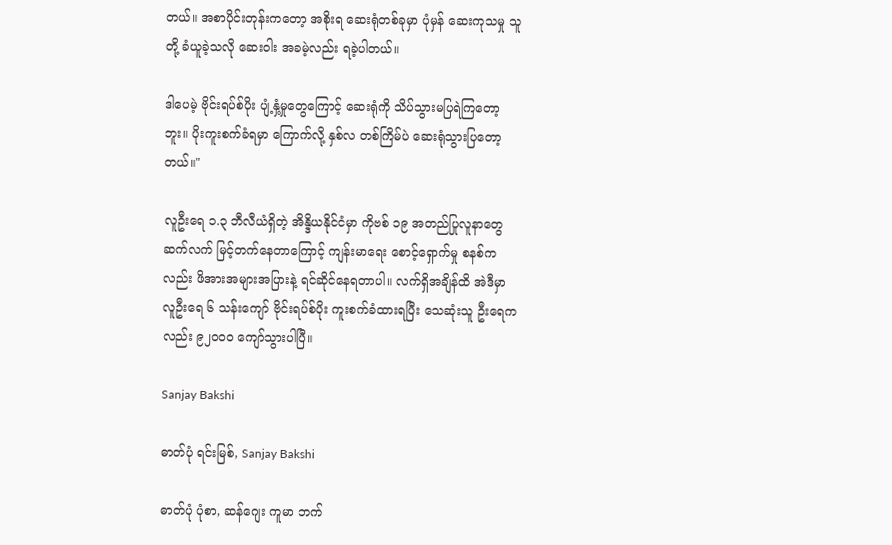တယ်။ အစာပိုင်းတုန်းကတော့ အစိုးရ ဆေးရုံတစ်ခုမှာ ပုံမှန် ဆေးကုသမှု သူတို့ ခံယူခဲ့သလို ဆေးဝါး အခမဲ့လည်း ရခဲ့ပါတယ်။

ဒါပေမဲ့ ဗိုင်းရပ်စ်ပိုး ပျံ့နှံ့မှုတွေကြောင့် ဆေးရုံကို သိပ်သွားမပြရဲကြတော့ဘူး။ ပိုးကူးစက်ခံရမှာ ကြောက်လို့ နှစ်လ တစ်ကြိမ်ပဲ ဆေးရုံသွားပြတော့တယ်။"

လူဦးရေ ၁.၃ ဘီလီယံရှိတဲ့ အိန္ဒိယနိုင်ငံမှာ ကိုဗစ် ၁၉ အတည်ပြုလူနာတွေ ဆက်လက် မြင့်တက်နေတာကြောင့် ကျန်းမာရေး စောင့်ရှောက်မှု စနစ်ကလည်း ဖိအားအများအပြားနဲ့ ရင်ဆိုင်နေရတာပါ။ လက်ရှိအချိန်ထိ အဲဒီမှာ လူဦးရေ ၆ သန်းကျော် ဗိုင်းရပ်စ်ပိုး ကူးစက်ခံထားရပြီး သေဆုံးသူ ဦးရေကလည်း ၉၂၀၀၀ ကျော်သွားပါပြီ။

Sanjay Bakshi

ဓာတ်ပုံ ရင်းမြစ်, Sanjay Bakshi

ဓာတ်ပုံ ပုံစာ, ဆန်ဂျေး ကူမာ ဘက်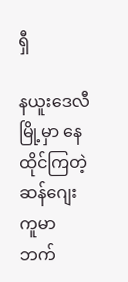ရှီ

နယူးဒေလီမြို့မှာ နေထိုင်ကြတဲ့ ဆန်ဂျေး ကူမာ ဘက်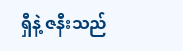ရှီနဲ့ ဇနီးသည်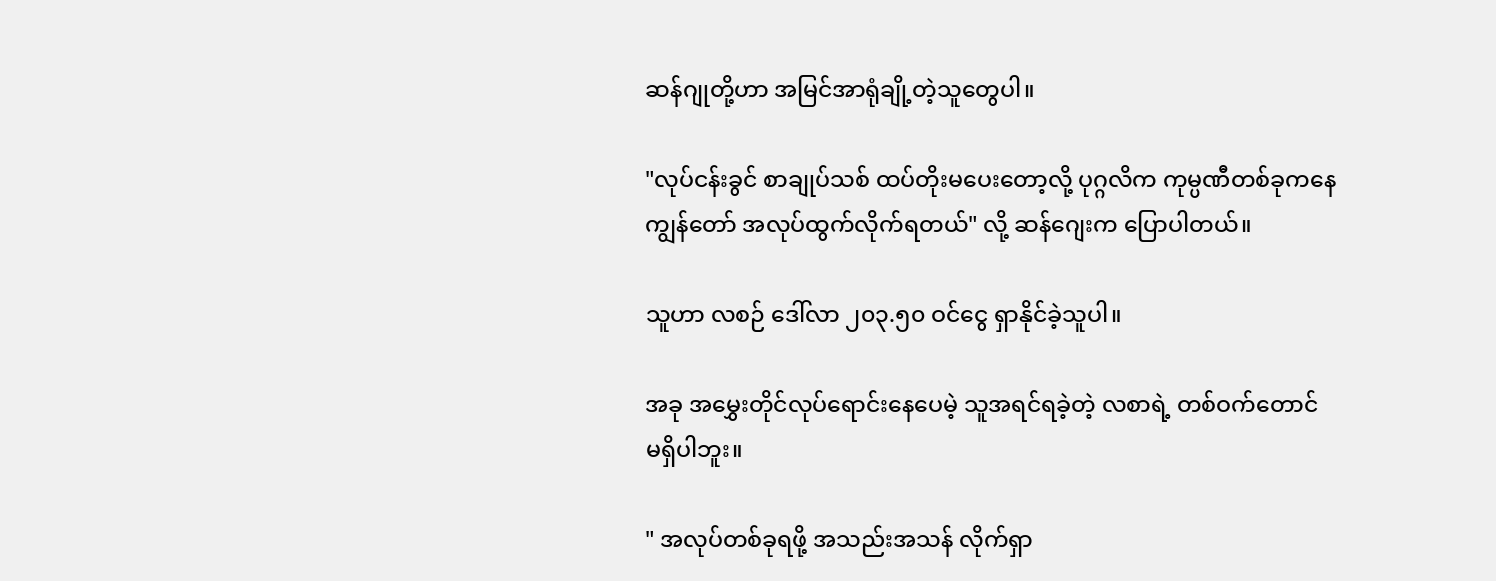ဆန်ဂျုတို့ဟာ အမြင်အာရုံချို့တဲ့သူတွေပါ။

"လုပ်ငန်းခွင် စာချုပ်သစ် ထပ်တိုးမပေးတော့လို့ ပုဂ္ဂလိက ကုမ္ပဏီတစ်ခုကနေ ကျွန်တော် အလုပ်ထွက်လိုက်ရတယ်" လို့ ဆန်ဂျေးက ပြောပါတယ်။

သူဟာ လစဉ် ဒေါ်လာ ၂၀၃.၅၀ ဝင်ငွေ ရှာနိုင်ခဲ့သူပါ။

အခု အမွှေးတိုင်လုပ်ရောင်းနေပေမဲ့ သူအရင်ရခဲ့တဲ့ လစာရဲ့ တစ်ဝက်တောင် မရှိပါဘူး။

" အလုပ်တစ်ခုရဖို့ အသည်းအသန် လိုက်ရှာ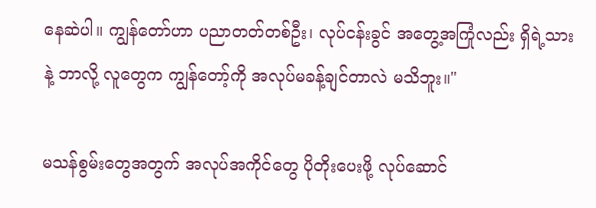နေဆဲပါ။ ကျွန်တော်ဟာ ပညာတတ်တစ်ဦး၊ လုပ်ငန်းခွင် အတွေ့အကြုံလည်း ရှိရဲ့သားနဲ့ ဘာလို့ လူတွေက ကျွန်တော့်ကို အလုပ်မခန့်ချင်တာလဲ မသိဘူး။"

မသန်စွမ်းတွေအတွက် အလုပ်အကိုင်တွေ ပိုတိုးပေးဖို့ လုပ်ဆောင်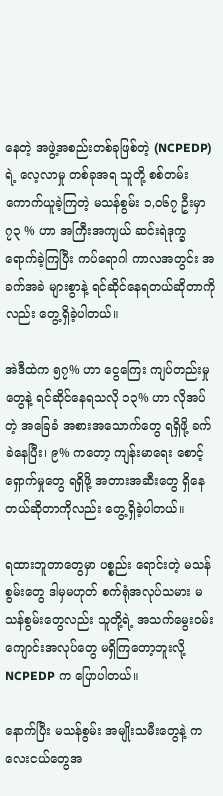နေတဲ့ အဖွဲ့အစည်းတစ်ခုဖြစ်တဲ့ (NCPEDP) ရဲ့ လေ့လာမှု တစ်ခုအရ သူတို့ စစ်တမ်းကောက်ယူခဲ့ကြတဲ့ မသန်စွမ်း ၁,၀၆၇ ဦးမှာ ၇၃ % ဟာ အကြီးအကျယ် ဆင်းရဲဒုက္ခရောက်ခဲ့ကြပြီး ကပ်ရောဂါ ကာလအတွင်း အခက်အခဲ များစွာနဲ့ ရင်ဆိုင်နေရတယ်ဆိုတာကိုလည်း တွေ့ရှိခဲ့ပါတယ်။

အဲဒီထဲက ၅၇% ဟာ ငွေကြေး ကျပ်တည်းမှုတွေနဲ့ ရင်ဆိုင်နေရသလို ၁၃% ဟာ လိုအပ်တဲ့ အခြေခံ အစားအသောက်တွေ ရရှိဖို့ ခက်ခဲနေပြီး၊ ၉% ကတော့ ကျန်းမာရေး စောင့်ရှောက်မှုတွေ ရရှိဖို့ အတားအဆီးတွေ ရှိနေတယ်ဆိုတာကိုလည်း တွေ့ရှိခဲ့ပါတယ်။

ရထားဘူတာတွေမှာ ပစ္စည်း ရောင်းတဲ့ မသန်စွမ်းတွေ ဒါမှမဟုတ် စက်ရုံအလုပ်သမား မသန်စွမ်းတွေလည်း သူတို့ရဲ့ အသက်မွေးဝမ်းကျောင်းအလုပ်တွေ မရှိကြတော့ဘူးလို့ NCPEDP က ပြောပါတယ်။

နောက်ပြီး မသန်စွမ်း အမျိုးသမီးတွေနဲ့ ကလေးငယ်တွေအ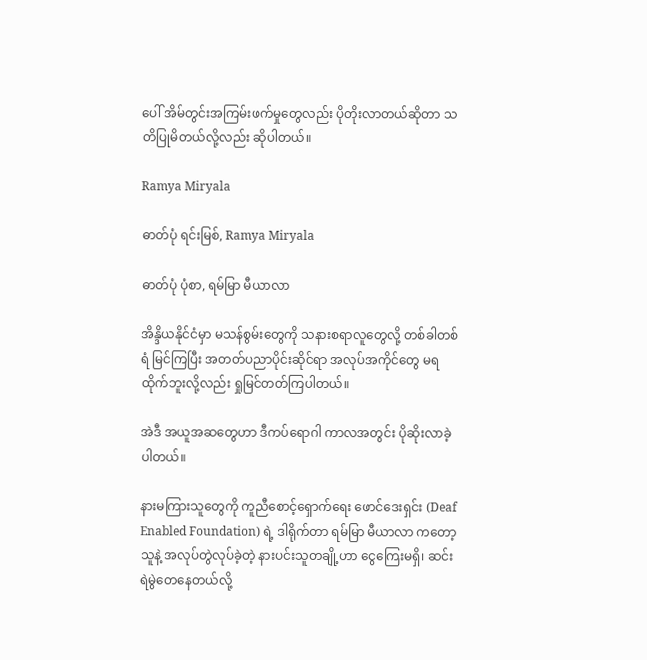ပေါ် အိမ်တွင်းအကြမ်းဖက်မှုတွေလည်း ပိုတိုးလာတယ်ဆိုတာ သတိပြုမိတယ်လို့လည်း ဆိုပါတယ်။

Ramya Miryala

ဓာတ်ပုံ ရင်းမြစ်, Ramya Miryala

ဓာတ်ပုံ ပုံစာ, ရမ်မြာ မီယာလာ

အိန္ဒိယနိုင်ငံမှာ မသန်စွမ်းတွေကို သနားစရာလူတွေလို့ တစ်ခါတစ်ရံ မြင်ကြပြီး အတတ်ပညာပိုင်းဆိုင်ရာ အလုပ်အကိုင်တွေ မရထိုက်ဘူးလို့လည်း ရှုမြင်တတ်ကြပါတယ်။

အဲဒီ အယူအဆတွေဟာ ဒီကပ်ရောဂါ ကာလအတွင်း ပိုဆိုးလာခဲ့ပါတယ်။

နားမကြားသူတွေကို ကူညီစောင့်ရှောက်ရေး ဖောင်ဒေးရှင်း (Deaf Enabled Foundation) ရဲ့ ဒါရိုက်တာ ရမ်မြာ မီယာလာ ကတော့ သူနဲ့ အလုပ်တွဲလုပ်ခဲ့တဲ့ နားပင်းသူတချို့ဟာ ငွေကြေးမရှိ၊ ဆင်းရဲမွဲတေနေတယ်လို့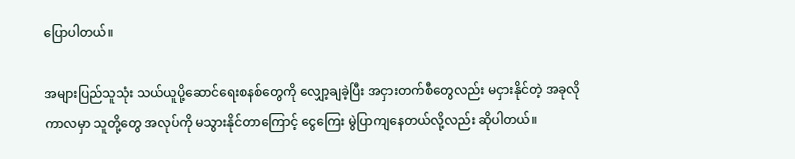ပြောပါတယ်။

အများပြည်သူသုံး သယ်ယူပို့ဆောင်ရေးစနစ်တွေကို လျှော့ချခဲ့ပြီး အငှားတက်စီတွေလည်း မငှားနိုင်တဲ့ အခုလို ကာလမှာ သူတို့တွေ အလုပ်ကို မသွားနိုင်တာကြောင့် ငွေကြေး မွဲပြာကျနေတယ်လို့လည်း ဆိုပါတယ်။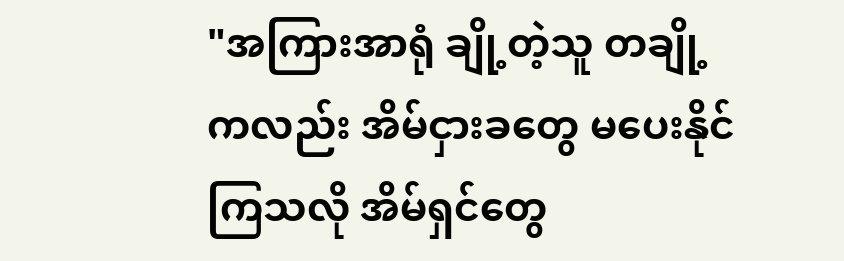"အကြားအာရုံ ချို့တဲ့သူ တချို့ကလည်း အိမ်ငှားခတွေ မပေးနိုင်ကြသလို အိမ်ရှင်တွေ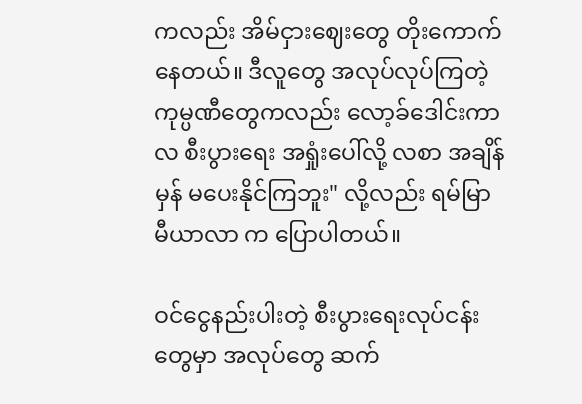ကလည်း အိမ်ငှားဈေးတွေ တိုးကောက်နေတယ်။ ဒီလူတွေ အလုပ်လုပ်ကြတဲ့ ကုမ္ပဏီတွေကလည်း လော့ခ်ဒေါင်းကာလ စီးပွားရေး အရှုံးပေါ်လို့ လစာ အချိန်မှန် မပေးနိုင်ကြဘူး" လို့လည်း ရမ်မြာ မီယာလာ က ပြောပါတယ်။

ဝင်ငွေနည်းပါးတဲ့ စီးပွားရေးလုပ်ငန်းတွေမှာ အလုပ်တွေ ဆက်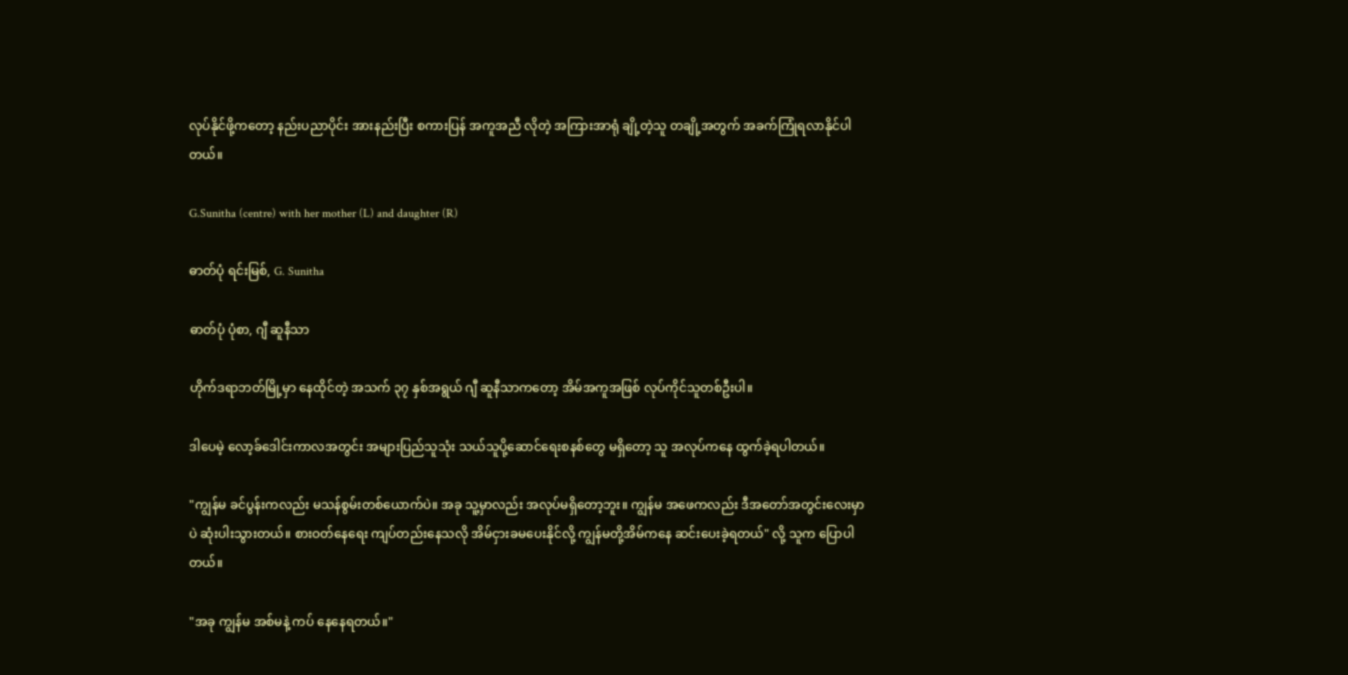လုပ်နိုင်ဖို့ကတော့ နည်းပညာပိုင်း အားနည်းပြီး စကားပြန် အကူအညီ လိုတဲ့ အကြားအာရုံ ချို့တဲ့သူ တချို့အတွက် အခက်ကြုံရလာနိုင်ပါတယ်။

G.Sunitha (centre) with her mother (L) and daughter (R)

ဓာတ်ပုံ ရင်းမြစ်, G. Sunitha

ဓာတ်ပုံ ပုံစာ, ဂျီ ဆူနီသာ

ဟိုက်ဒရာဘတ်မြို့မှာ နေထိုင်တဲ့ အသက် ၃၇ နှစ်အရွယ် ဂျီ ဆူနီသာကတော့ အိမ်အကူအဖြစ် လုပ်ကိုင်သူတစ်ဦးပါ။

ဒါပေမဲ့ လော့ခ်ဒေါင်းကာလအတွင်း အများပြည်သူသုံး သယ်သူပို့ဆောင်ရေးစနစ်တွေ မရှိတော့ သူ အလုပ်ကနေ ထွက်ခဲ့ရပါတယ်။

"ကျွန်မ ခင်ပွန်းကလည်း မသန်စွမ်းတစ်ယောက်ပဲ။ အခု သူ့မှာလည်း အလုပ်မရှိတော့ဘူး။ ကျွန်မ အဖေကလည်း ဒီအတော်အတွင်းလေးမှာပဲ ဆုံးပါးသွားတယ်။ စားဝတ်နေရေး ကျပ်တည်းနေသလို အိမ်ငှားခမပေးနိုင်လို့ ကျွန်မတို့အိမ်ကနေ ဆင်းပေးခဲ့ရတယ်" လို့ သူက ပြောပါတယ်။

"အခု ကျွန်မ အစ်မနဲ့ ကပ် နေနေရတယ်။"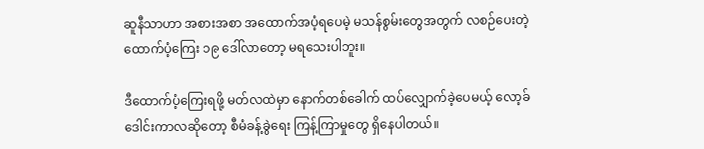ဆူနီသာဟာ အစားအစာ အထောက်အပံ့ရပေမဲ့ မသန်စွမ်းတွေအတွက် လစဉ်ပေးတဲ့ ထောက်ပံ့ကြေး ၁၉ ဒေါ်လာတော့ မရသေးပါဘူး။

ဒီထောက်ပံ့ကြေးရဖို့ မတ်လထဲမှာ နောက်တစ်ခေါက် ထပ်လျှောက်ခဲ့ပေမယ့် လော့ခ်ဒေါင်းကာလဆိုတော့ စီမံခန့်ခွဲရေး ကြန့်ကြာမှုတွေ ရှိနေပါတယ်။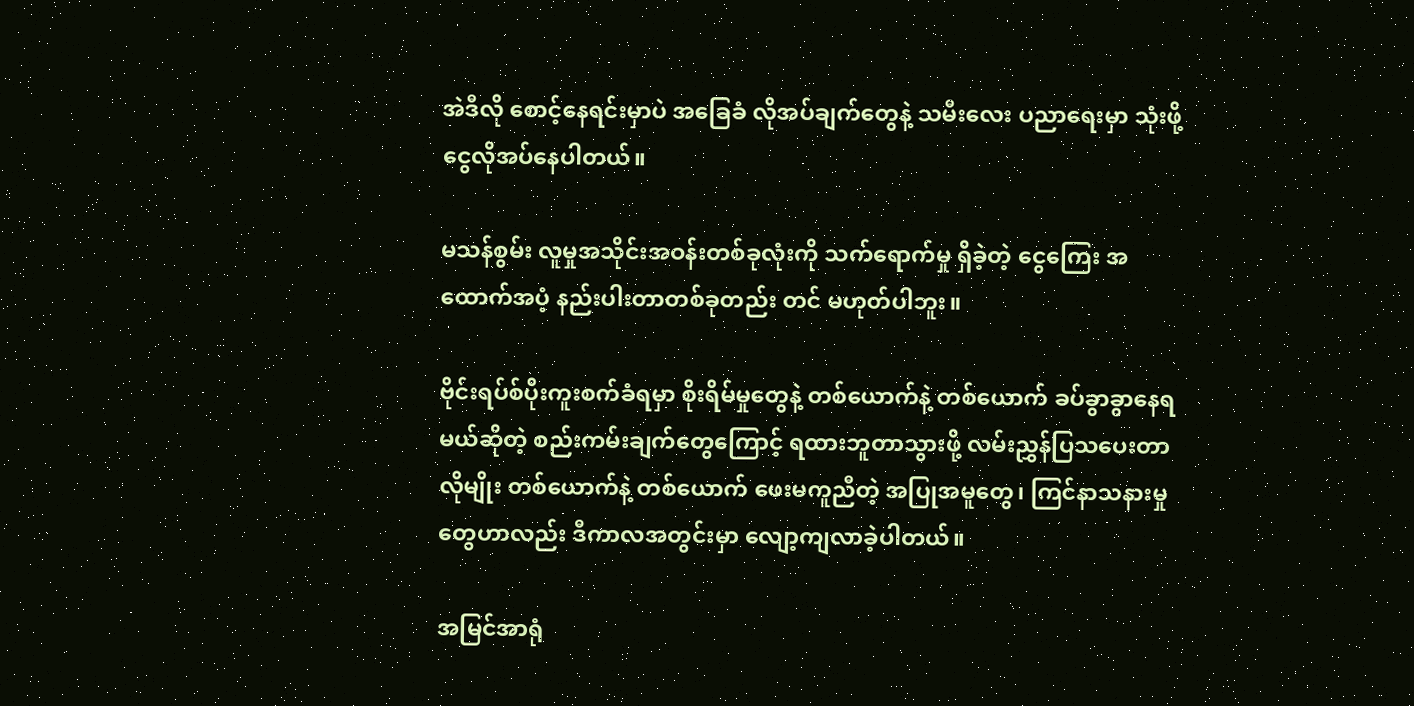အဲဒီလို စောင့်နေရင်းမှာပဲ အခြေခံ လိုအပ်ချက်တွေနဲ့ သမီးလေး ပညာရေးမှာ သုံးဖို့ ငွေလိုအပ်နေပါတယ်။

မသန်စွမ်း လူမှုအသိုင်းအဝန်းတစ်ခုလုံးကို သက်ရောက်မှု ရှိခဲ့တဲ့ ငွေကြေး အထောက်အပံ့ နည်းပါးတာတစ်ခုတည်း တင် မဟုတ်ပါဘူး။

ဗိုင်းရပ်စ်ပိုးကူးစက်ခံရမှာ စိုးရိမ်မှုတွေနဲ့ တစ်ယောက်နဲ့ တစ်ယောက် ခပ်ခွာခွာနေရမယ်ဆိုတဲ့ စည်းကမ်းချက်တွေကြောင့် ရထားဘူတာသွားဖို့ လမ်းညွှန်ပြသပေးတာ လိုမျိုး တစ်ယောက်နဲ့ တစ်ယောက် ဖေးမကူညီတဲ့ အပြုအမူတွေ၊ ကြင်နာသနားမှုတွေဟာလည်း ဒီကာလအတွင်းမှာ လျော့ကျလာခဲ့ပါတယ်။

အမြင်အာရုံ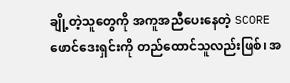ချို့တဲ့သူတွေကို အကူအညီပေးနေတဲ့ SCORE ဖောင်ဒေးရှင်းကို တည်ထောင်သူလည်းဖြစ်၊ အ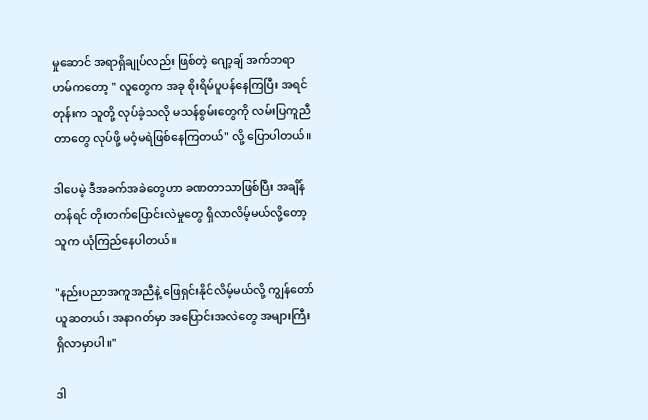မှုဆောင် အရာရှိချုပ်လည်း ဖြစ်တဲ့ ဂျော့ချ် အက်ဘရာဟမ်ကတော့ " လူတွေက အခု စိုးရိမ်ပူပန်နေကြပြီး အရင်တုန်းက သူတို့ လုပ်ခဲ့သလို မသန်စွမ်းတွေကို လမ်းပြကူညီတာတွေ လုပ်ဖို့ မဝံ့မရဲဖြစ်နေကြတယ်" လို့ ပြောပါတယ်။

ဒါပေမဲ့ ဒီအခက်အခဲတွေဟာ ခဏတာသာဖြစ်ပြီး အချိန်တန်ရင် တိုးတက်ပြောင်းလဲမှုတွေ ရှိလာလိမ့်မယ်လို့တော့ သူက ယုံကြည်နေပါတယ်။

"နည်းပညာအကူအညီနဲ့ ဖြေရှင်းနိုင်လိမ့်မယ်လို့ ကျွန်တော် ယူဆတယ်၊ အနာဂတ်မှာ အပြောင်းအလဲတွေ အများကြီး ရှိလာမှာပါ။"

ဒါ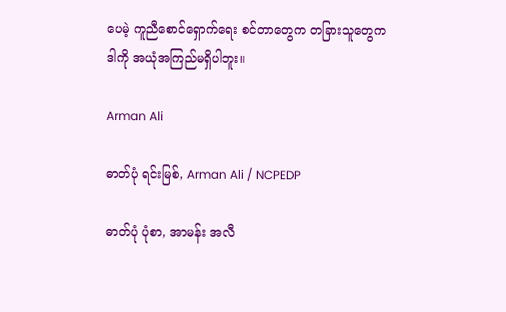ပေမဲ့ ကူညီစောင်ရှောက်ရေး စင်တာတွေက တခြားသူတွေက ဒါကို အယုံအကြည်မရှိပါဘူး။

Arman Ali

ဓာတ်ပုံ ရင်းမြစ်, Arman Ali / NCPEDP

ဓာတ်ပုံ ပုံစာ, အာမန်း အလီ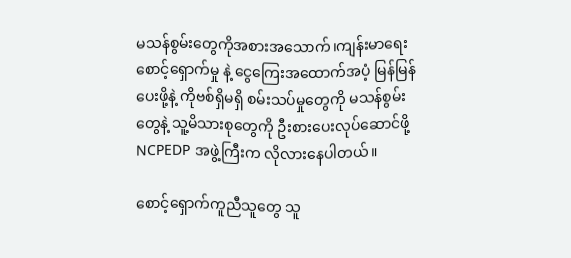မသန်စွမ်းတွေကိုအစားအသောက်၊ကျန်းမာရေးစောင့်ရှောက်မှု နဲ့ ငွေကြေးအထောက်အပံ့ မြန်မြန်ပေးဖို့နဲ့ ကိုဗစ်ရှိမရှိ စမ်းသပ်မှုတွေကို မသန်စွမ်းတွေနဲ့ သူ့မိသားစုတွေကို ဦးစားပေးလုပ်ဆောင်ဖို့ NCPEDP အဖွဲ့ကြီးက လိုလားနေပါတယ်။

စောင့်ရှောက်ကူညီသူတွေ သူ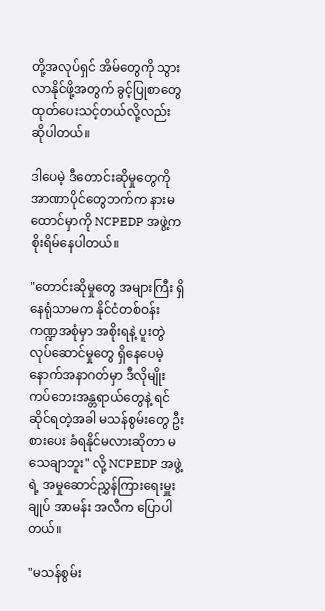တို့အလုပ်ရှင် အိမ်တွေကို သွားလာနိုင်ဖို့အတွက် ခွင့်ပြုစာတွေ ထုတ်ပေးသင့်တယ်လို့လည်း ဆိုပါတယ်။

ဒါပေမဲ့ ဒီတောင်းဆိုမှုတွေကို အာဏာပိုင်တွေဘက်က နားမထောင်မှာကို NCPEDP အဖွဲ့က စိုးရိမ်နေပါတယ်။

"တောင်းဆိုမှုတွေ အများကြီး ရှိနေရုံသာမက နိုင်ငံတစ်ဝန်း ကဏ္ဍအစုံမှာ အစိုးရနဲ့ ပူးတွဲလုပ်ဆောင်မှုတွေ ရှိနေပေမဲ့ နောက်အနာဂတ်မှာ ဒီလိုမျိုး ကပ်ဘေးအန္တရာယ်တွေနဲ့ ရင်ဆိုင်ရတဲ့အခါ မသန်စွမ်းတွေ ဦးစားပေး ခံရနိုင်မလားဆိုတာ မသေချာဘူး" လို့ NCPEDP အဖွဲ့ရဲ့ အမှုဆောင်ညွှန်ကြားရေးမှူးချုပ် အာမန်း အလီက ပြောပါတယ်။

"မသန်စွမ်း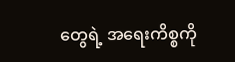တွေရဲ့ အရေးကိစ္စကို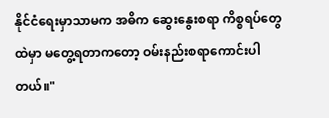နိုင်ငံရေးမှာသာမက အဓိက ဆွေးနွေးစရာ ကိစ္စရပ်တွေထဲမှာ မတွေ့ရတာကတော့ ဝမ်းနည်းစရာကောင်းပါတယ်။"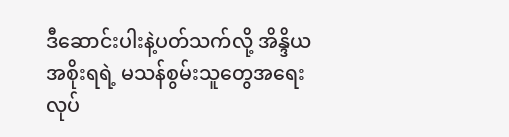ဒီဆောင်းပါးနဲ့ပတ်သက်လို့ အိန္ဒိယ အစိုးရရဲ့ မသန်စွမ်းသူတွေအရေး လုပ်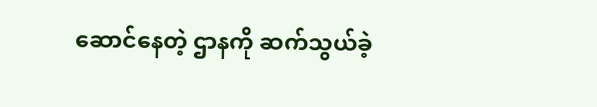ဆောင်နေတဲ့ ဌာနကို ဆက်သွယ်ခဲ့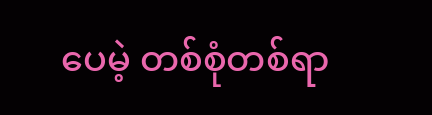ပေမဲ့ တစ်စုံတစ်ရာ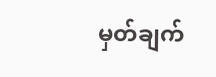မှတ်ချက်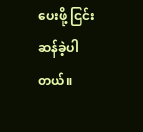ပေးဖို့ ငြင်းဆန်ခဲ့ပါတယ်။